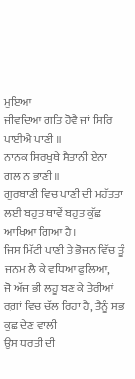ਮੁਇਆ
ਜੀਵਦਿਆ ਗਤਿ ਹੋਵੈ ਜਾਂ ਸਿਰਿ ਪਾਈਐ ਪਾਣੀ ॥
ਨਾਨਕ ਸਿਰਖੁਥੇ ਸੈਤਾਨੀ ਏਨਾ ਗਲ ਨ ਭਾਣੀ ॥
ਗੁਰਬਾਣੀ ਵਿਚ ਪਾਣੀ ਦੀ ਮਹੱਤਤਾ ਲਈ ਬਹੁਤ ਥਾਵੇਂ ਬਹੁਤ ਕੁੱਛ
ਆਖਿਆ ਗਿਆ ਹੈ।
ਜਿਸ ਮਿੱਟੀ ਪਾਣੀ ਤੇ ਭੋਜਨ ਵਿੱਚ ਤੂੰ ਜਨਮ ਲੈ ਕੇ ਵਧਿਆ ਫੁਲਿਆ,
ਜੋ ਅੱਜ ਭੀ ਲਹੂ ਬਣ ਕੇ ਤੇਰੀਆਂ ਰਗ਼ਾਂ ਵਿਚ ਚੱਲ ਰਿਹਾ ਹੈ, ਤੈਨੂੰ ਸਭ ਕੁਛ ਦੇਣ ਵਾਲੀ
ਉਸ ਧਰਤੀ ਦੀ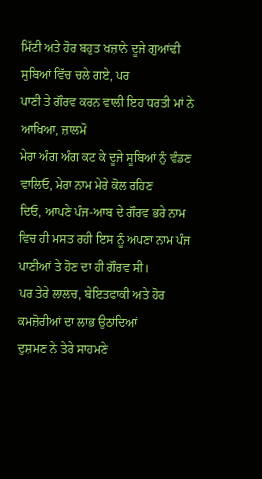ਮਿੱਟੀ ਅਤੇ ਹੋਰ ਬਹੁਤ ਖਜ਼ਾਨੇ ਦੂਜੇ ਗੁਆਂਢੀ ਸੁਬਿਆਂ ਵਿੱਚ ਚਲੇ ਗਏ, ਪਰ
ਪਾਣੀ ਤੇ ਗੌਰਵ ਕਰਨ ਵਾਲੀ ਇਹ ਧਰਤੀ ਮਾਂ ਨੇ ਆਖਿਆ, ਜ਼ਾਲਮੋ
ਮੇਰਾ ਅੰਗ ਅੰਗ ਕਟ ਕੇ ਦੂਜੇ ਸੂਬਿਆਂ ਨੁੰ ਵੰਡਣ ਵਾਲਿਓ, ਮੇਰਾ ਨਾਮ ਮੇਰੇ ਕੋਲ ਰਹਿਣ
ਦਿਓ, ਆਪਣੇ ਪੰਜ-ਆਬ ਦੇ ਗੌਰਵ ਭਰੇ ਨਾਮ ਵਿਚ ਹੀ ਮਸਤ ਰਹੀ ਇਸ ਨੂੰ ਅਪਣਾ ਨਾਮ ਪੰਜ
ਪਾਣੀਆਂ ਤੇ ਹੋਣ ਦਾ ਹੀ ਗੌਰਵ ਸੀ।
ਪਰ ਤੇਰੇ ਲਾਲਚ, ਬੇਇਤਫਾਕੀ ਅਤੇ ਹੋਰ ਕਮਜ਼ੋਰੀਆਂ ਦਾ ਲਾਭ ਉਠਾਂਦਿਆਂ
ਦੁਸ਼ਮਣ ਨੇ ਤੇਰੇ ਸਾਹਮਣੇ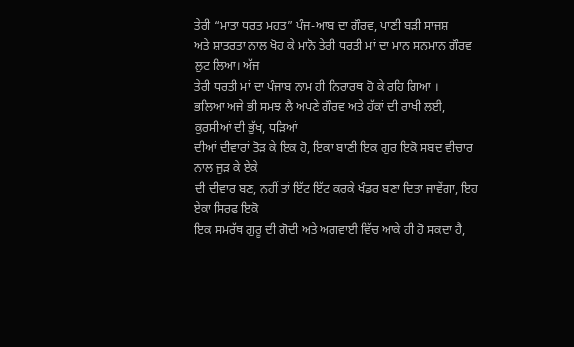ਤੇਰੀ “ਮਾਤਾ ਧਰਤ ਮਹਤ” ਪੰਜ-ਆਬ ਦਾ ਗੌਰਵ, ਪਾਣੀ ਬੜੀ ਸਾਜਸ਼
ਅਤੇ ਸ਼ਾਤਰਤਾ ਨਾਲ ਖੋਹ ਕੇ ਮਾਨੋ ਤੇਰੀ ਧਰਤੀ ਮਾਂ ਦਾ ਮਾਨ ਸਨਮਾਨ ਗੌਰਵ ਲੁਟ ਲਿਆ। ਅੱਜ
ਤੇਰੀ ਧਰਤੀ ਮਾਂ ਦਾ ਪੰਜਾਬ ਨਾਮ ਹੀ ਨਿਰਾਰਥ ਹੋ ਕੇ ਰਹਿ ਗਿਆ ।
ਭਲਿਆ ਅਜੇ ਭੀ ਸਮਝ ਲੈ ਅਪਣੇ ਗੌਰਵ ਅਤੇ ਹੱਕਾਂ ਦੀ ਰਾਖੀ ਲਈ, ਕੁਰਸੀਆਂ ਦੀ ਭੁੱਖ, ਧੜਿਆਂ
ਦੀਆਂ ਦੀਵਾਰਾਂ ਤੋੜ ਕੇ ਇਕ ਹੋ, ਇਕਾ ਬਾਣੀ ਇਕ ਗੁਰ ਇਕੋ ਸਬਦ ਵੀਚਾਰ ਨਾਲ ਜੁੜ ਕੇ ਏਕੇ
ਦੀ ਦੀਵਾਰ ਬਣ, ਨਹੀਂ ਤਾਂ ਇੱਟ ਇੱਟ ਕਰਕੇ ਖੰਡਰ ਬਣਾ ਦਿਤਾ ਜਾਵੇਂਗਾ, ਇਹ ਏਕਾ ਸਿਰਫ ਇਕੋ
ਇਕ ਸਮਰੱਥ ਗੁਰੂ ਦੀ ਗੋਦੀ ਅਤੇ ਅਗਵਾਈ ਵਿੱਚ ਆਕੇ ਹੀ ਹੋ ਸਕਦਾ ਹੈ,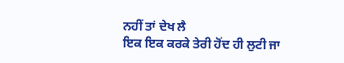ਨਹੀਂ ਤਾਂ ਦੇਖ ਲੈ
ਇਕ ਇਕ ਕਰਕੇ ਤੇਰੀ ਹੋਂਦ ਹੀ ਲੁਟੀ ਜਾ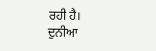ਰਹੀ ਹੈ।
ਦੁਨੀਆ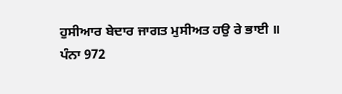ਹੁਸੀਆਰ ਬੇਦਾਰ ਜਾਗਤ ਮੁਸੀਅਤ ਹਉ ਰੇ ਭਾਈ ॥
ਪੰਨਾ 972